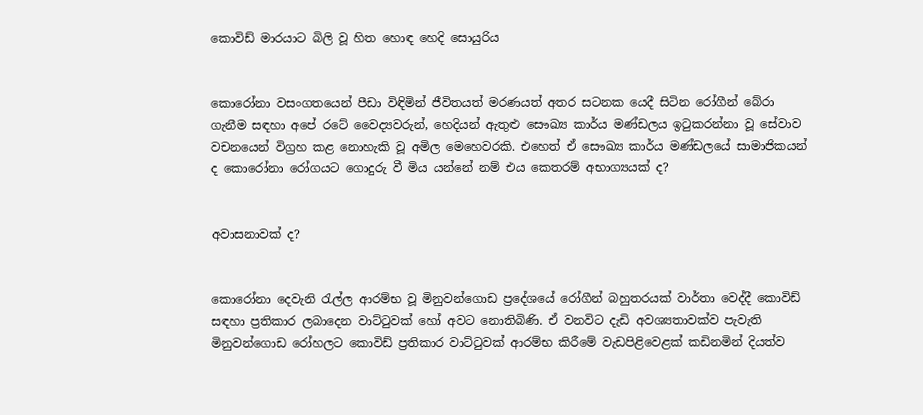කොවිඩ් මාරයාට බිලි වූ හිත හොඳ හෙදි සොයුරිය


කොරෝනා වසංගතයෙන් පීඩා විඳිමින් ජීවිතයත් මරණයත් අතර සටනක යෙදී සිටින රෝගීන් බේරා ගැනීම සඳහා අපේ රටේ වෛද්‍යවරුන්, හෙදියන් ඇතුළු සෞඛ්‍ය කාර්ය මණ්ඩලය ඉටුකරන්නා වූ සේවාව වචනයෙන් විග්‍රහ කළ නොහැකි වූ අමිල මෙහෙවරකි. එහෙත් ඒ සෞඛ්‍ය කාර්ය මණ්ඩලයේ සාමාජිකයන් ද කොරෝනා රෝගයට ගොදුරු වී මිය යන්නේ නම් එය කෙතරම් අභාග්‍යයක් ද?


අවාසනාවක් ද?


කොරෝනා දෙවැනි රැල්ල ආරම්භ වූ මිනුවන්ගොඩ ප්‍රදේශයේ රෝගීන් බහුතරයක් වාර්තා වෙද්දී කොවිඩ් සඳහා ප්‍රතිකාර ලබාදෙන වාට්ටුවක් හෝ අවට නොතිබිණි. ඒ වනවිට දැඩි අවශ්‍යතාවක්ව පැවැති මිනුවන්ගොඩ රෝහලට කොවිඩ් ප්‍රතිකාර වාට්ටුවක් ආරම්භ කිරීමේ වැඩපිළිවෙළක් කඩිනමින් දියත්ව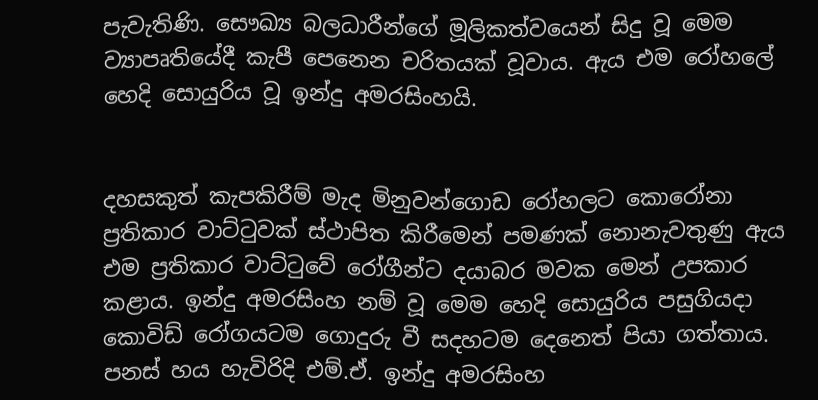පැවැතිණි. සෞඛ්‍ය බලධාරීන්ගේ මූලිකත්වයෙන් සිදු වූ මෙම ව්‍යාපෘතියේදී කැපී පෙනෙන චරිතයක් වූවාය. ඇය එම රෝහලේ හෙදි සොයුරිය වූ ඉන්දු අමරසිංහයි.


දහසකුත් කැපකිරීම් මැද මිනුවන්ගොඩ රෝහලට කොරෝනා ප්‍රතිකාර වාට්ටුවක් ස්ථාපිත කිරීමෙන් පමණක් නොනැවතුණු ඇය එම ප්‍රතිකාර වාට්ටුවේ රෝගීන්ට දයාබර මවක මෙන් උපකාර කළාය. ඉන්දු අමරසිංහ නම් වූ මෙම හෙදි සොයුරිය පසුගියදා කොවිඩ් රෝගයටම ගොදුරු වී සදහටම දෙනෙත් පියා ගත්තාය.
පනස් හය හැවිරිදි එම්.ඒ. ඉන්දු අමරසිංහ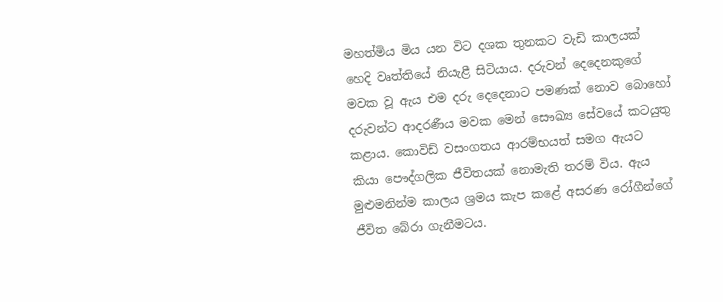මහත්මිය මිය යන විට දශක තුනකට වැඩි කාලයක් හෙදි වෘත්තියේ නියැළී සිටියාය. දරුවන් දෙදෙනකුගේ මවක වූ ඇය එම දරු දෙදෙනාට පමණක් නොව බොහෝ දරුවන්ට ආදරණීය මවක මෙන් සෞඛ්‍ය සේවයේ කටයුතු කළාය. කොවිඩ් වසංගතය ආරම්භයත් සමග ඇයට කියා පෞද්ගලික ජීවිතයක් නොමැති තරම් විය. ඇය මුළුමනින්ම කාලය ශ්‍රමය කැප කළේ අසරණ රෝගීන්ගේ ජීවිත බේරා ගැනීමටය.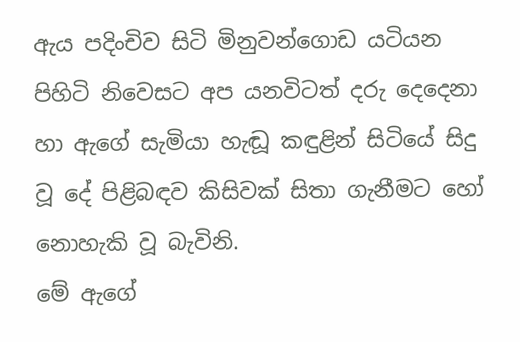ඇය පදිංචිව සිටි මිනුවන්ගොඩ යටියන පිහිටි නිවෙසට අප යනවිටත් දරු දෙදෙනා හා ඇගේ සැමියා හැඬූ කඳුළින් සිටියේ සිදු වූ දේ පිළිබඳව කිසිවක් සිතා ගැනීමට හෝ නොහැකි වූ බැවිනි.
මේ ඇගේ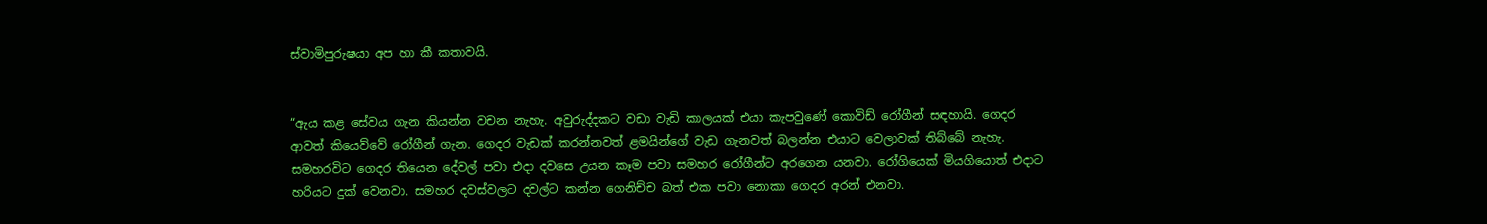ස්වාමිපුරුෂයා අප හා කී කතාවයි.


“ඇය කළ සේවය ගැන කියන්න වචන නැහැ. අවුරුද්දකට වඩා වැඩි කාලයක් එයා කැපවුණේ කොවිඩ් රෝගීන් සඳහායි. ගෙදර ආවත් කියෙව්වේ රෝගීන් ගැන. ගෙදර වැඩක් කරන්නවත් ළමයින්ගේ වැඩ ගැනවත් බලන්න එයාට වෙලාවක් තිබ්බේ නැහැ. සමහරවිට ගෙදර තියෙන දේවල් පවා එදා දවසෙ උයන කෑම පවා සමහර රෝගීන්ට අරගෙන යනවා. රෝගියෙක් මියගියොත් එදාට හරියට දුක් වෙනවා. සමහර දවස්වලට දවල්ට කන්න ගෙනිච්ච බත් එක පවා නොකා ගෙදර අරන් එනවා.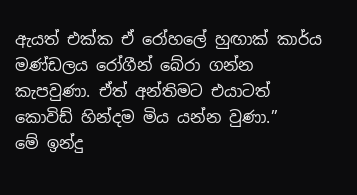ඇයත් එක්ක ඒ රෝහලේ හුඟාක් කාර්ය මණ්‍ඩලය රෝගීන් බේරා ගන්න කැපවුණා. ඒත් අන්තිමට එයාටත් කොවිඩ් හින්දම මිය යන්න වුණා.”
මේ ඉන්දු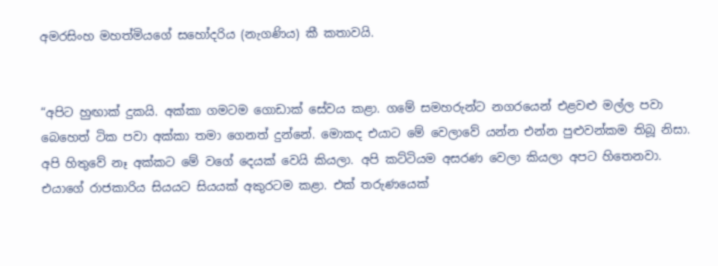අමරසිංහ මහත්මියගේ සහෝදරිය (නැගණිය) කී කතාවයි.


“අපිට හුඟාක් දුකයි. අක්කා ගමටම ගොඩාක් සේවය කළා. ගමේ සමහරුන්ට නගරයෙන් එළවළු මල්ල පවා බෙහෙත් ටික පවා අක්කා තමා ගෙනත් දුන්නේ. මොකද එයාට මේ වෙලාවේ යන්න එන්න පුළුවන්කම තිබූ නිසා. අපි හිතුවේ නෑ අක්කට මේ වගේ දෙයක් වෙයි කියලා. අපි කට්ටියම අසරණ වෙලා කියලා අපට හිතෙනවා. එයාගේ රාජකාරිය සියයට සියයක් අකුරටම කළා. එක් තරුණයෙක්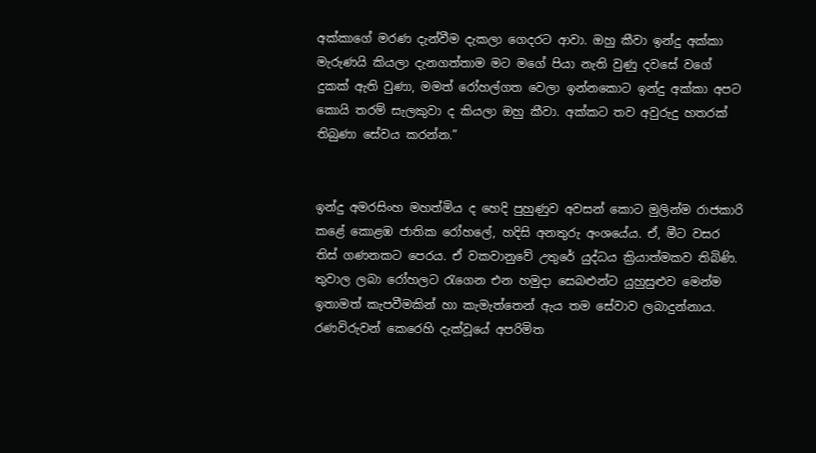අක්කාගේ මරණ දැන්වීම දැකලා ගෙදරට ආවා. ඔහු කීවා ඉන්දු අක්කා මැරුණයි කියලා දැනගත්තාම මට මගේ පියා නැති වුණු දවසේ වගේ දුකක් ඇති වුණා, මමත් රෝහල්ගත වෙලා ඉන්නකොට ඉන්දු අක්කා අපට කොයි තරම් සැලකුවා ද කියලා ඔහු කීවා. අක්කට තව අවුරුදු හතරක් තිබුණා සේවය කරන්න.”


ඉන්දු අමරසිංහ මහත්මිය ද හෙදි පුහුණුව අවසන් කොට මුලින්ම රාජකාරි කළේ කොළඹ ජාතික රෝහලේ, හදිසි අනතුරු අංශයේය. ඒ, මීට වසර තිස් ගණනකට පෙරය. ඒ වකවානුවේ උතුරේ යුද්ධය ක්‍රියාත්මකව තිබිණි. තුවාල ලබා රෝහලට රැගෙන එන හමුදා සෙබළුන්ට යුහුසුළුව මෙන්ම ඉතාමත් කැපවීමකින් හා කැමැත්තෙන් ඇය තම සේවාව ලබාදුන්නාය. රණවිරුවන් කෙරෙහි දැක්වූයේ අපරිමිත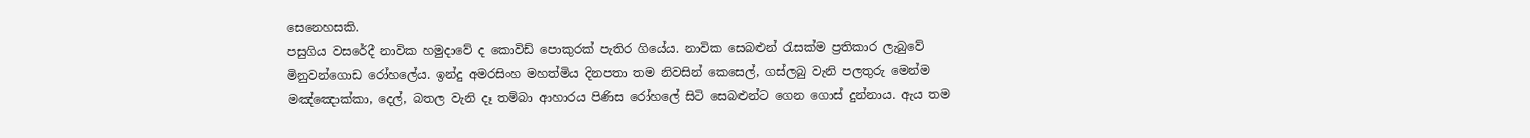සෙනෙහසකි.
පසුගිය වසරේදී නාවික හමුදාවේ ද කොවිඩ් පොකුරක් පැතිර ගියේය. නාවික සෙබළුන් රැසක්ම ප්‍රතිකාර ලැබුවේ මිනුවන්ගොඩ රෝහලේය. ඉන්දු අමරසිංහ මහත්මිය දිනපතා තම නිවසින් කෙසෙල්, ගස්ලබු වැනි පලතුරු මෙන්ම මඤ්ඤොක්කා, දෙල්, බතල වැනි දෑ තම්බා ආහාරය පිණිස රෝහලේ සිටි සෙබළුන්ට ගෙන ගොස් දුන්නාය. ඇය තම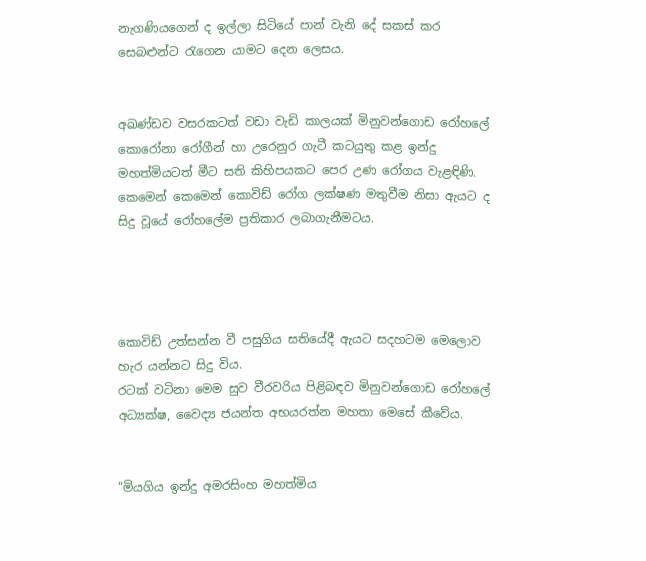නැගණියගෙන් ද ඉල්ලා සිටියේ පාන් වැනි දේ සකස් කර සෙබළුන්ට රැගෙන යාමට දෙන ලෙසය.


අඛණ්ඩව වසරකටත් වඩා වැඩි කාලයක් මිනුවන්ගොඩ රෝහලේ කොරෝනා රෝගීන් හා උරෙනුර ගැටී කටයුතු කළ ඉන්දු මහත්මියටත් මීට සති කිහිපයකට පෙර උණ රෝගය වැළඳිණි. කෙමෙන් කෙමෙන් කොවිඩ් රෝග ලක්ෂණ මතුවීම නිසා ඇයට ද සිදු වූයේ රෝහලේම ප්‍රතිකාර ලබාගැනීමටය.




කොවිඩ් උත්සන්න වී පසුගිය සතියේදී ඇයට සදහටම මෙලොව හැර යන්නට සිදු විය.
රටක් වටිනා මෙම සුව වීරවරිය පිළිබඳව මිනුවන්ගොඩ රෝහලේ අධ්‍යක්ෂ, වෛද්‍ය ජයන්ත අභයරත්න මහතා මෙසේ කීවේය.


“මියගිය ඉන්දු අමරසිංහ මහත්මිය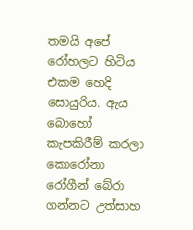තමයි අපේ රෝහලට හිටිය එකම හෙදි සොයුරිය. ඇය බොහෝ කැපකිරීම් කරලා කොරෝනා රෝගීන් බේරා ගන්නට උත්සාහ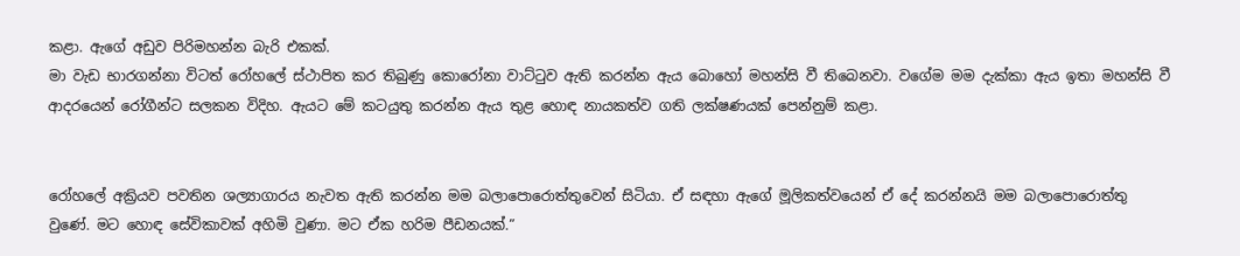කළා. ඇගේ අඩුව පිරිමහන්න බැරි එකක්.
මා වැඩ භාරගන්නා විටත් රෝහලේ ස්ථාපිත කර තිබුණු කොරෝනා වාට්ටුව ඇති කරන්න ඇය බොහෝ මහන්සි වී තිබෙනවා. වගේම මම දැක්කා ඇය ඉතා මහන්සි වී ආදරයෙන් රෝගීන්ට සලකන විදිහ. ඇයට මේ කටයුතු කරන්න ඇය තුළ හොඳ නායකත්ව ගති ලක්ෂණයක් පෙන්නුම් කළා.


රෝහලේ අක්‍රියව පවතින ශල්‍යාගාරය නැවත ඇති කරන්න මම බලාපොරොත්තුවෙන් සිටියා. ඒ සඳහා ඇගේ මූලිකත්වයෙන් ඒ දේ කරන්නයි මම බලාපොරොත්තු වුණේ. මට හොඳ සේවිකාවක් අහිමි වුණා. මට ඒක හරිම පීඩනයක්.”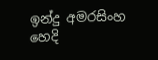ඉන්දු අමරසිංහ හෙදි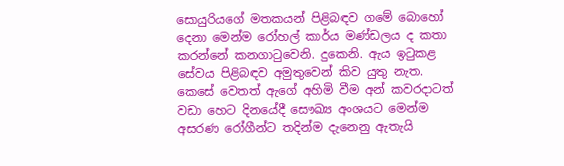සොයුරියගේ මතකයන් පිළිබඳව ගමේ බොහෝ දෙනා මෙන්ම රෝහල් කාර්ය මණ්ඩලය ද කතා කරන්නේ කනගාටුවෙනි. දුකෙනි. ඇය ඉටුකළ සේවය පිළිබඳව අමුතුවෙන් කිව යුතු නැත. කෙසේ වෙතත් ඇගේ අහිමි වීම අන් කවරදාටත් වඩා හෙට දිනයේදී සෞඛ්‍ය අංශයට මෙන්ම අසරණ රෝගීන්ට තදින්ම දැනෙනු ඇතැයි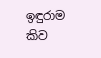ඉඳුරාම කිව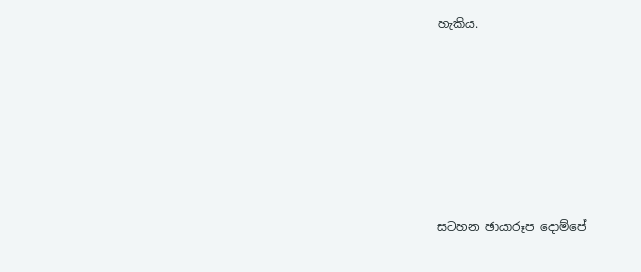හැකිය.







සටහන ඡායාරූප දොම්පේ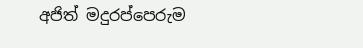අජිත් මදුරප්පෙරුම